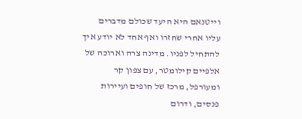וייטנאם היא היעד שכולם מדברים עליו אחרי שחזרו ואף אחד לא יודע איך להתחיל לפניו. מדינה צרה וארוכה של אלפיים קילומטר, עם צפון קר ומעורפל, מרכז של חופים ועיירות פנסים, ודרום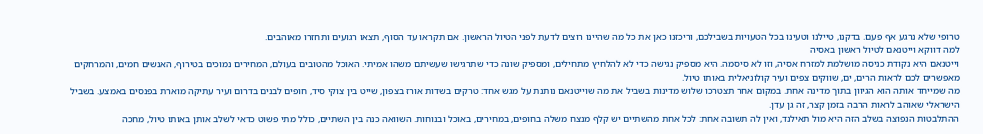טרופי שלא נרגע אף פעם. בדקנו, טיילנו וטעינו בכל הטעויות בשבילכם, וריכזנו כאן את כל מה שהיינו רוצים לדעת לפני הטיול הראשון. אם תקראו עד הסוף, תצאו רגועים ותחזרו מאוהבים.
למה דווקא וייטנאם לטיול ראשון באסיה
וייטנאם היא נקודת כניסה מושלמת למזרח אסיה, וזו לא סיסמה. היא מספיק נגישה כדי לא להלחיץ מתחילים, ומספיק שונה כדי שתרגישו שעשיתם משהו אמיתי. האוכל מהטובים בעולם, המחירים נמוכים בטירוף, האנשים חמים, והמרחקים מאפשרים לכם לראות הרים, ים, שווקים צפים ועיר קולוניאלית באותו טיול.
מה שמייחד אותה הוא הגיוון בתוך מדינה אחת. במקום אחר תצטרכו שלוש מדינות בשביל את מה שוייטנאם נותנת על מגש אחד: טרקים בשדות אורז בצפון, שייט בין צוקי סיד, חופים לבנים בדרום ועיר עתיקה מוארת בפנסים באמצע. בשביל הישראלי שאוהב לראות הרבה בזמן קצר, זה גן עדן.
ההתלבטות הנפוצה בשלב הזה היא מול תאילנד, ואין לה תשובה אחת: לכל אחת מהשתיים יש קלף מנצח משלה בחופים, במחירים, באוכל ובנוחות. השוואה כנה בין השתיים, כולל מתי פשוט כדאי לשלב אותן באותו טיול, מחכה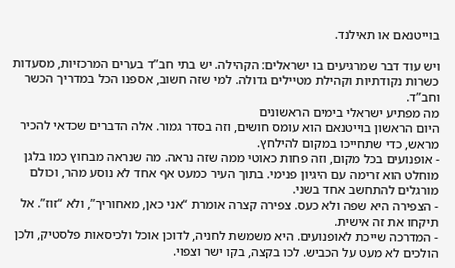בוייטנאם או תאילנד.

ויש עוד דבר שמרגיעים בו ישראלים: הקהילה. יש בתי חב”ד בערים המרכזיות, מסעדות כשרות נקודתיות וקהילת מטיילים גדולה. למי שזה חשוב, אספנו הכל במדריך הכשר וחב”ד.
מה מפתיע ישראלי בימים הראשונים
היום הראשון בוייטנאם הוא עומס חושים, וזה בסדר גמור. אלה הדברים שכדאי להכיר מראש, כדי שתחייכו במקום להילחץ.
- אופנועים בכל מקום, וזה פחות כאוטי ממה שזה נראה. מה שנראה מבחוץ כמו בלגן מוחלט הוא זרימה עם היגיון פנימי. בתוך העיר כמעט אף אחד לא נוסע מהר, וכולם מורגלים להתחשב אחד בשני.
- הצפירה היא שפה ולא כעס. צפירה קצרה אומרת “אני כאן, מאחוריך”, ולא “זוז”. אל תיקחו את זה אישית.
- המדרכה שייכת לאופנועים. היא משמשת לחניה, לדוכן אוכל ולכיסאות פלסטיק, ולכן הולכים לא מעט על הכביש. לכו בקצה, בקו ישר וצפוי.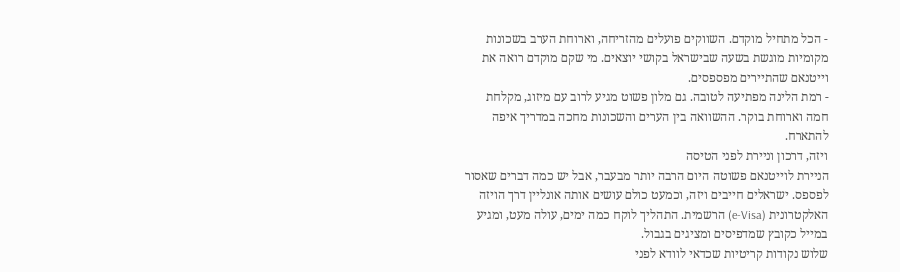- הכל מתחיל מוקדם. השווקים פועלים מהזריחה, וארוחת הערב בשכונות מקומיות מוגשת בשעה שבישראל בקושי יוצאים. מי שקם מוקדם רואה את וייטנאם שהתיירים מפספסים.
- רמת הלינה מפתיעה לטובה. גם מלון פשוט מגיע לרוב עם מיזוג, מקלחת חמה וארוחת בוקר. ההשוואה בין הערים והשכונות מחכה במדריך איפה להתארח.
ויזה, דרכון וניירת לפני הטיסה
הניירת לוייטנאם פשוטה היום הרבה יותר מבעבר, אבל יש כמה דברים שאסור לפספס. ישראלים חייבים ויזה, וכמעט כולם עושים אותה אונליין דרך הויזה האלקטרונית (e-Visa) הרשמית. התהליך לוקח כמה ימים, עולה מעט, ומגיע במייל כקובץ שמדפיסים ומציגים בגבול.
שלוש נקודות קריטיות שכדאי לוודא לפני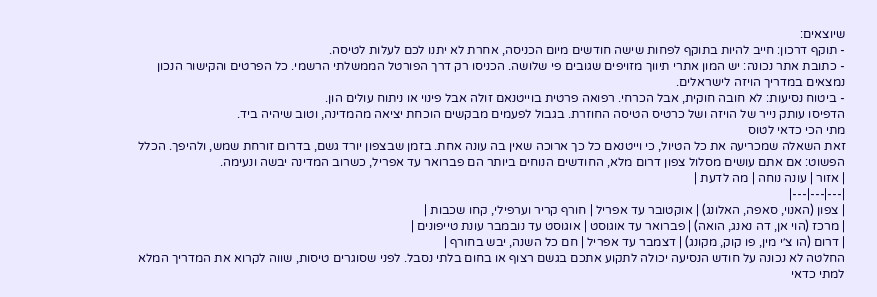שיוצאים:
- תוקף דרכון: חייב להיות בתוקף לפחות שישה חודשים מיום הכניסה, אחרת לא יתנו לכם לעלות לטיסה.
- כתובת אתר נכונה: יש המון אתרי תיווך מזויפים שגובים פי שלושה. הכניסו רק דרך הפורטל הממשלתי הרשמי. כל הפרטים והקישור הנכון נמצאים במדריך הויזה לישראלים.
- ביטוח נסיעות: לא חובה חוקית, אבל הכרחי. רפואה פרטית בוייטנאם זולה אבל פינוי או ניתוח עולים הון.
הדפיסו עותק נייר של הויזה ושל כרטיס הטיסה החוזרת. בגבול לפעמים מבקשים הוכחת יציאה מהמדינה, וטוב שיהיה ביד.
מתי הכי כדאי לטוס
זאת השאלה שמכריעה את כל הטיול, כי וייטנאם כל כך ארוכה שאין בה עונה אחת. בזמן שבצפון יורד גשם, בדרום זורחת שמש, ולהיפך. הכלל הפשוט: אם אתם עושים מסלול צפון דרום מלא, החודשים הנוחים ביותר הם פברואר עד אפריל, כשרוב המדינה יבשה ונעימה.
| אזור | עונה נוחה | מה לדעת |
|---|---|---|
| צפון (האנוי, סאפה, האלונג) | אוקטובר עד אפריל | חורף קריר וערפילי, קחו שכבות |
| מרכז (הוי אן, דה נאנג, הואה) | פברואר עד אוגוסט | אוגוסט עד נובמבר עונת טייפונים |
| דרום (הו צ׳י מין, פו קוק, מקונג) | דצמבר עד אפריל | חם כל השנה, יבש בחורף |
החלטה לא נכונה על חודש הנסיעה יכולה לתקוע אתכם בגשם רצוף או בחום בלתי נסבל. לפני שסוגרים טיסות, שווה לקרוא את המדריך המלא למתי כדאי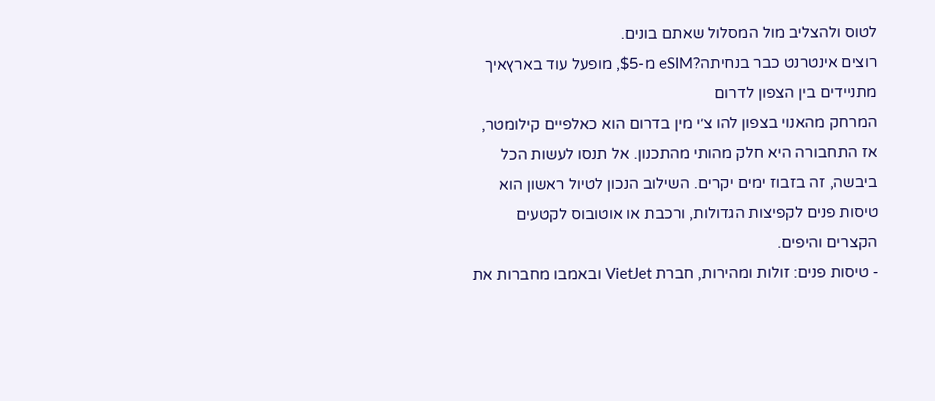לטוס ולהצליב מול המסלול שאתם בונים.
רוצים אינטרנט כבר בנחיתה?eSIM מ-$5, מופעל עוד בארץאיך מתניידים בין הצפון לדרום
המרחק מהאנוי בצפון להו צ׳י מין בדרום הוא כאלפיים קילומטר, אז התחבורה היא חלק מהותי מהתכנון. אל תנסו לעשות הכל ביבשה, זה בזבוז ימים יקרים. השילוב הנכון לטיול ראשון הוא טיסות פנים לקפיצות הגדולות, ורכבת או אוטובוס לקטעים הקצרים והיפים.
- טיסות פנים: זולות ומהירות, חברת VietJet ובאמבו מחברות את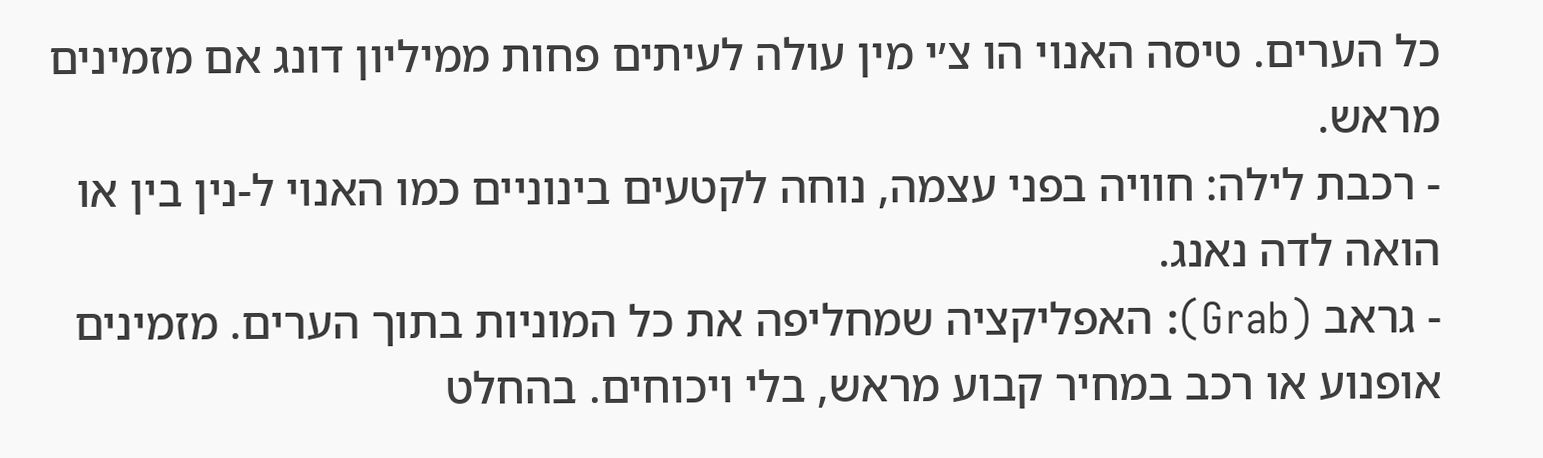כל הערים. טיסה האנוי הו צ׳י מין עולה לעיתים פחות ממיליון דונג אם מזמינים מראש.
- רכבת לילה: חוויה בפני עצמה, נוחה לקטעים בינוניים כמו האנוי ל-נין בין או הואה לדה נאנג.
- גראב (Grab): האפליקציה שמחליפה את כל המוניות בתוך הערים. מזמינים אופנוע או רכב במחיר קבוע מראש, בלי ויכוחים. בהחלט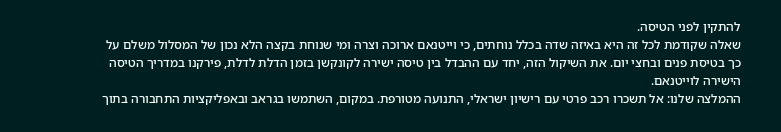להתקין לפני הטיסה.
שאלה שקודמת לכל זה היא באיזה שדה בכלל נוחתים, כי וייטנאם ארוכה וצרה ומי שנוחת בקצה הלא נכון של המסלול משלם על כך בטיסת פנים ובחצי יום. את השיקול הזה, יחד עם ההבדל בין טיסה ישירה לקונקשן בזמן הדלת לדלת, פירקנו במדריך הטיסה הישירה לוייטנאם.
ההמלצה שלנו: אל תשכרו רכב פרטי עם רישיון ישראלי, התנועה מטורפת. במקום, השתמשו בגראב ובאפליקציות התחבורה בתוך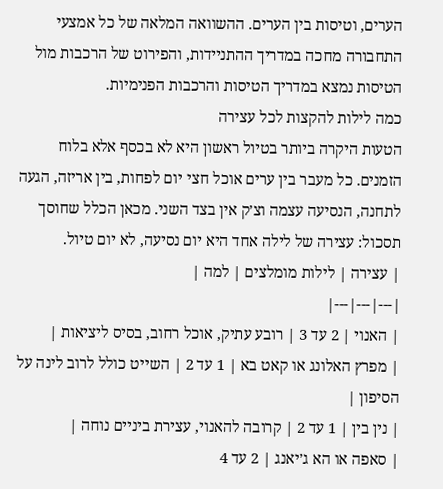הערים, וטיסות בין הערים. ההשוואה המלאה של כל אמצעי התחבורה מחכה במדריך ההתניידות, והפירוט של הרכבות מול הטיסות נמצא במדריך הטיסות והרכבות הפנימיות.
כמה לילות להקצות לכל עצירה
הטעות היקרה ביותר בטיול ראשון היא לא בכסף אלא בלוח הזמנים. כל מעבר בין ערים אוכל חצי יום לפחות, בין אריזה, הגעה לתחנה, הנסיעה עצמה וצ׳ק אין בצד השני. מכאן הכלל שחוסך תסכול: עצירה של לילה אחד היא יום נסיעה, לא יום טיול.
| עצירה | לילות מומלצים | למה |
|---|---|---|
| האנוי | 2 עד 3 | רובע עתיק, אוכל רחוב, בסיס ליציאות |
| מפרץ האלונג או קאט בא | 1 עד 2 | השייט כולל לרוב לינה על הסיפון |
| נין בין | 1 עד 2 | קרובה להאנוי, עצירת ביניים נוחה |
| סאפה או הא ג׳יאנג | 2 עד 4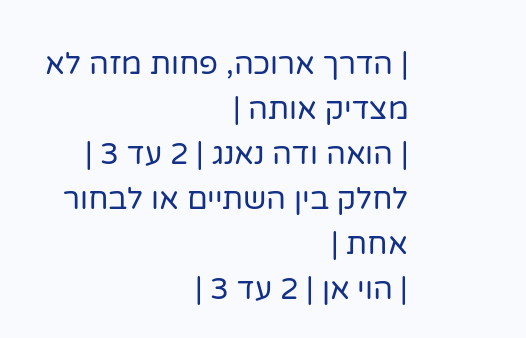| הדרך ארוכה, פחות מזה לא מצדיק אותה |
| הואה ודה נאנג | 2 עד 3 | לחלק בין השתיים או לבחור אחת |
| הוי אן | 2 עד 3 |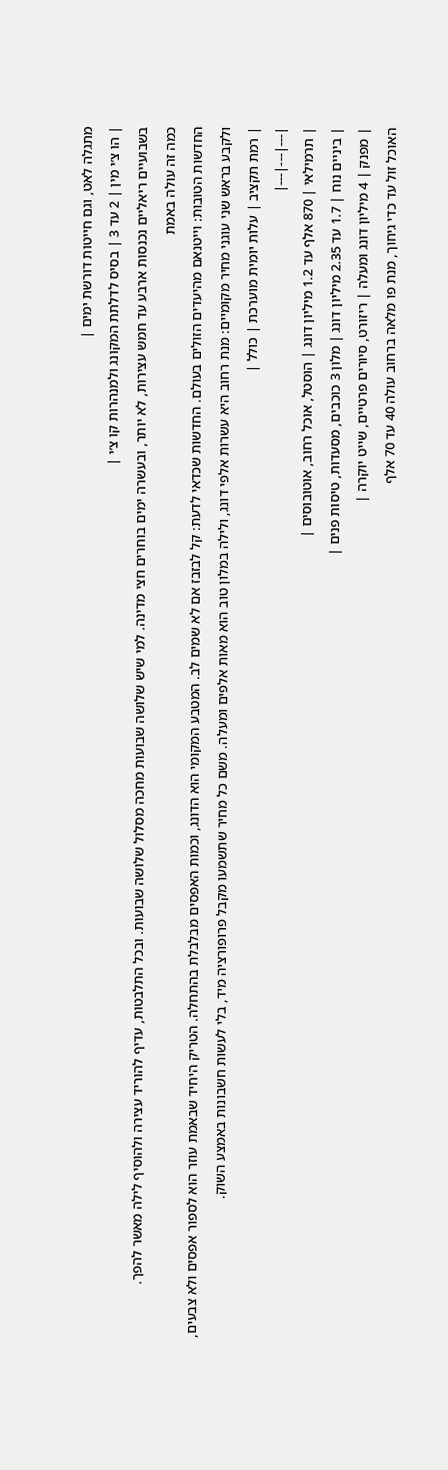מתגלה לאט, וגם חייטות דורשת ימים |
| הו צ׳י מין | 2 עד 3 | בסיס לדלתת המקונג ולמנהרות קו צ׳י |
בשבועיים ריאליים נכנסות ארבע עד חמש עצירות, לא יותר, ובעשרה ימים בוחרים חצי מדינה. למי שיש שלושה שבועות מחכה מסלול שלושה שבועות. ובכל התלבטות, עדיף להוריד עצירה ולהוסיף לילה מאשר להפך.
כמה זה עולה באמת
החדשות הטובות: וייטנאם מהיעדים הזולים בעולם. החדשות שכדאי לדעת: קל לבזבז אם לא שמים לב. המטבע המקומי הוא הדונג, וכמות האפסים מבלבלת בהתחלה. הטריק היחיד שבאמת עוזר הוא לספור אפסים ולא צבעים, ולקבע בראש שני עוגני מחיר מקומיים: מנת רחוב היא עשרות אלפי דונג, ולילה במלון טוב הוא מאות אלפים ומעלה. משם כל מחיר שתשמעו מקבל פרופורציה מיד, בלי לעשות חשבונות באמצע השוק.
| רמת תקציב | עלות יומית מוערכת | כולל |
|---|---|---|
| תרמילאי | 870 אלף עד 1.2 מיליון דונג | הוסטל, אוכל רחוב, אוטובוסים |
| ביניים נוח | 1.7 עד 2.35 מיליון דונג | מלון 3 כוכבים, מסעדות, טיסות פנים |
| מפנק | 4 מיליון דונג ומעלה | ריזורט, סיורים פרטיים, שייט יוקרה |
האוכל זול עד כדי גיחוך, מנת פו מלאה ברחוב עולה 40 עד 70 אלף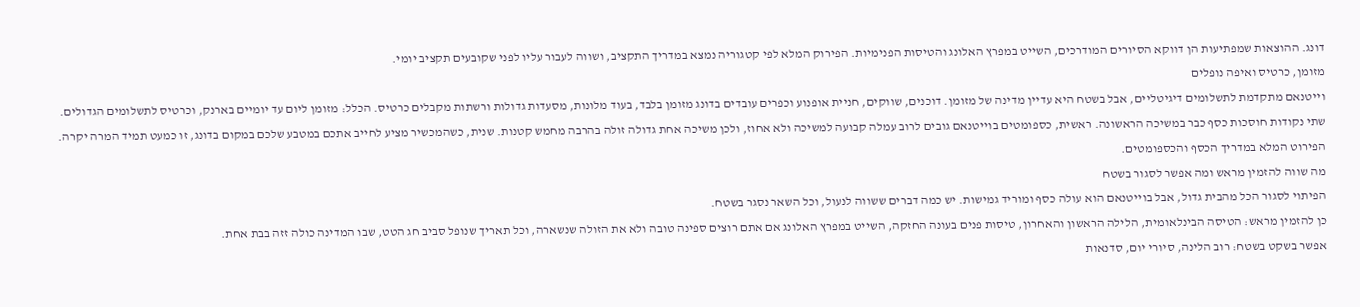דונג. ההוצאות שמפתיעות הן דווקא הסיורים המודרכים, השייט במפרץ האלונג והטיסות הפנימיות. הפירוק המלא לפי קטגוריה נמצא במדריך התקציב, ושווה לעבור עליו לפני שקובעים תקציב יומי.
מזומן, כרטיס ואיפה נופלים
וייטנאם מתקדמת לתשלומים דיגיטליים, אבל בשטח היא עדיין מדינה של מזומן. דוכנים, שווקים, חניית אופנוע וכפרים עובדים בדונג מזומן בלבד, בעוד מלונות, מסעדות גדולות ורשתות מקבלים כרטיס. הכלל: מזומן ליום עד יומיים בארנק, וכרטיס לתשלומים הגדולים.
שתי נקודות חוסכות כסף כבר במשיכה הראשונה. ראשית, כספומטים בוייטנאם גובים לרוב עמלה קבועה למשיכה ולא אחוז, ולכן משיכה אחת גדולה זולה בהרבה מחמש קטנות. שנית, כשהמכשיר מציע לחייב אתכם במטבע שלכם במקום בדונג, זו כמעט תמיד המרה יקרה. הפירוט המלא במדריך הכסף והכספומטים.
מה שווה להזמין מראש ומה אפשר לסגור בשטח
הפיתוי לסגור הכל מהבית גדול, אבל בוייטנאם הוא עולה כסף ומוריד גמישות. יש כמה דברים ששווה לנעול, וכל השאר נסגר בשטח.
כן להזמין מראש: הטיסה הבינלאומית, הלילה הראשון והאחרון, טיסות פנים בעונה החזקה, השייט במפרץ האלונג אם אתם רוצים ספינה טובה ולא את הזולה שנשארה, וכל תאריך שנופל סביב חג הטט, שבו המדינה כולה זזה בבת אחת.
אפשר בשקט בשטח: רוב הלינה, סיורי יום, סדנאות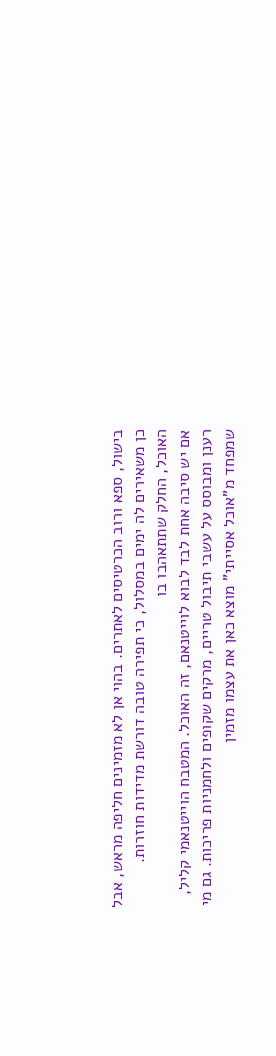בישול, ספא ורוב הכרטיסים לאתרים. בהוי אן לא מזמינים חליפה מראש, אבל כן משאירים לה ימים במסלול, כי תפירה טובה דורשת מדידות חוזרות.
האוכל, החלק שתתאהבו בו
אם יש סיבה אחת לבד לבוא לוייטנאם, זה האוכל. המטבח הוייטנאמי קליל, רענן ומבוסס על עשבי תיבול טריים, מרקים שקופים ולחמניות פריכות. גם מי שמפחד מ”אוכל אסייתי” מוצא כאן את עצמו מזמין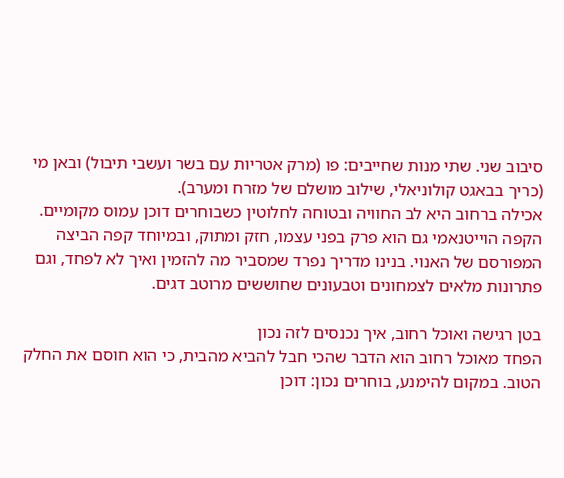סיבוב שני. שתי מנות שחייבים: פו (מרק אטריות עם בשר ועשבי תיבול) ובאן מי (כריך בבאגט קולוניאלי, שילוב מושלם של מזרח ומערב).
אכילה ברחוב היא לב החוויה ובטוחה לחלוטין כשבוחרים דוכן עמוס מקומיים. הקפה הוייטנאמי גם הוא פרק בפני עצמו, חזק ומתוק, ובמיוחד קפה הביצה המפורסם של האנוי. בנינו מדריך נפרד שמסביר מה להזמין ואיך לא לפחד, וגם פתרונות מלאים לצמחונים וטבעונים שחוששים מרוטב דגים.

בטן רגישה ואוכל רחוב, איך נכנסים לזה נכון
הפחד מאוכל רחוב הוא הדבר שהכי חבל להביא מהבית, כי הוא חוסם את החלק הטוב. במקום להימנע, בוחרים נכון: דוכן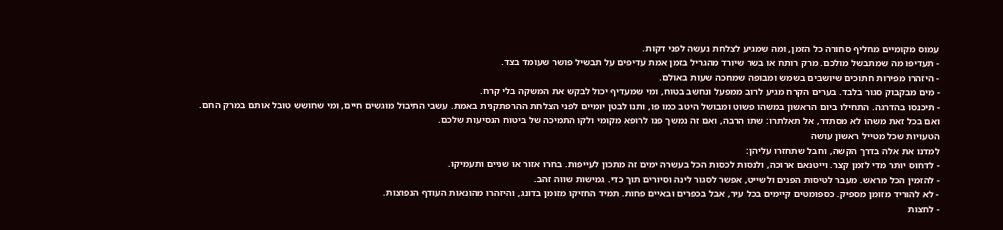עמוס מקומיים מחליף סחורה כל הזמן, ומה שמגיע לצלחת נעשה לפני דקות.
- תעדיפו מה שמתבשל מולכם. מרק רותח או בשר שיורד מהגריל בזמן אמת עדיפים על תבשיל פושר שעומד בצד.
- היזהרו מפירות חתוכים שיושבים בשמש ומבופה שמחכה שעות באולם.
- מים מבקבוק סגור בלבד. בערים הקרח מגיע לרוב ממפעל ונחשב בטוח, ומי שמעדיף יכול לבקש את המשקה בלי קרח.
- תיכנסו בהדרגה. התחילו ביום הראשון במשהו פשוט ומבושל היטב כמו פו, ותנו לבטן יומיים לפני הצלחת ההרפתקנית באמת. עשבי התיבול מוגשים חיים, ומי שחושש טובל אותם במרק החם.
ואם בכל זאת משהו לא מסתדר, אל תאלתרו: שתו הרבה, ואם זה נמשך פנו לרופא מקומי ולקו התמיכה של ביטוח הנסיעות שלכם.
הטעויות שכל מטייל ראשון עושה
למדנו את אלה בדרך הקשה, וחבל שתחזרו עליהן:
- לדחוס יותר מדי לזמן קצר. וייטנאם ארוכה, ולנסות לכסות הכל בעשרה ימים זה מתכון לעייפות. בחרו אזור או שניים ותעמיקו.
- להזמין הכל מראש. מעבר לטיסות הפנים ולשייט, אפשר לסגור לינה וסיורים תוך כדי. גמישות שווה זהב.
- לא להוריד מזומן מספיק. כספומטים קיימים בכל עיר, אבל בכפרים ובאיים פחות. תמיד החזיקו מזומן בדונג, והיזהרו מהונאות העודף הנפוצות.
- לחצות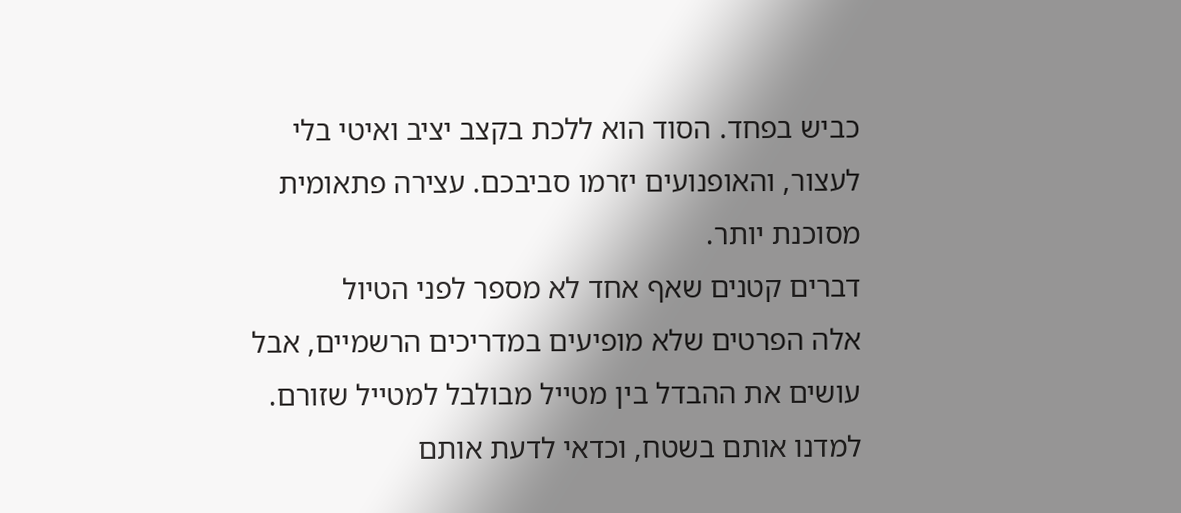כביש בפחד. הסוד הוא ללכת בקצב יציב ואיטי בלי לעצור, והאופנועים יזרמו סביבכם. עצירה פתאומית מסוכנת יותר.
דברים קטנים שאף אחד לא מספר לפני הטיול
אלה הפרטים שלא מופיעים במדריכים הרשמיים, אבל עושים את ההבדל בין מטייל מבולבל למטייל שזורם. למדנו אותם בשטח, וכדאי לדעת אותם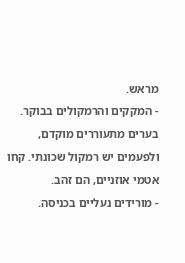מראש.
- המקקים והרמקולים בבוקר. בערים מתעוררים מוקדם, ולפעמים יש רמקול שכונתי. קחו אטמי אוזניים, הם זהב.
- מורידים נעליים בכניסה.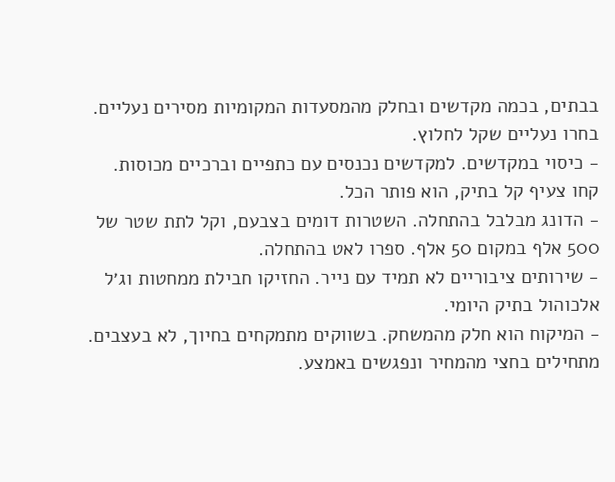בבתים, בכמה מקדשים ובחלק מהמסעדות המקומיות מסירים נעליים. בחרו נעליים שקל לחלוץ.
- כיסוי במקדשים. למקדשים נכנסים עם כתפיים וברכיים מכוסות. קחו צעיף קל בתיק, הוא פותר הכל.
- הדונג מבלבל בהתחלה. השטרות דומים בצבעם, וקל לתת שטר של 500 אלף במקום 50 אלף. ספרו לאט בהתחלה.
- שירותים ציבוריים לא תמיד עם נייר. החזיקו חבילת ממחטות וג׳ל אלכוהול בתיק היומי.
- המיקוח הוא חלק מהמשחק. בשווקים מתמקחים בחיוך, לא בעצבים. מתחילים בחצי מהמחיר ונפגשים באמצע.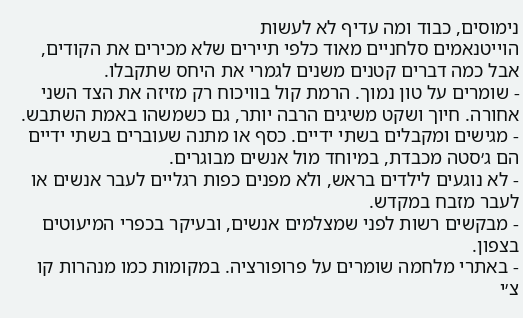נימוסים, כבוד ומה עדיף לא לעשות
הוייטנאמים סלחניים מאוד כלפי תיירים שלא מכירים את הקודים, אבל כמה דברים קטנים משנים לגמרי את היחס שתקבלו.
- שומרים על טון נמוך. הרמת קול בוויכוח רק מזיזה את הצד השני אחורה. חיוך ושקט משיגים הרבה יותר, גם כשמשהו באמת השתבש.
- מגישים ומקבלים בשתי ידיים. כסף או מתנה שעוברים בשתי ידיים הם ג׳סטה מכבדת, במיוחד מול אנשים מבוגרים.
- לא נוגעים לילדים בראש, ולא מפנים כפות רגליים לעבר אנשים או לעבר מזבח במקדש.
- מבקשים רשות לפני שמצלמים אנשים, ובעיקר בכפרי המיעוטים בצפון.
- באתרי מלחמה שומרים על פרופורציה. במקומות כמו מנהרות קו צ׳י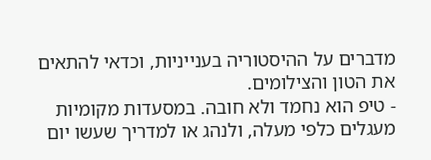מדברים על ההיסטוריה בענייניות, וכדאי להתאים את הטון והצילומים.
- טיפ הוא נחמד ולא חובה. במסעדות מקומיות מעגלים כלפי מעלה, ולנהג או למדריך שעשו יום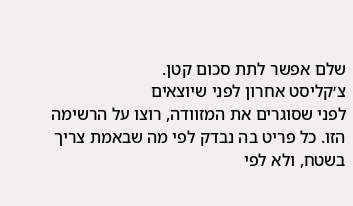שלם אפשר לתת סכום קטן.
צ׳קליסט אחרון לפני שיוצאים
לפני שסוגרים את המזוודה, רוצו על הרשימה הזו. כל פריט בה נבדק לפי מה שבאמת צריך בשטח, ולא לפי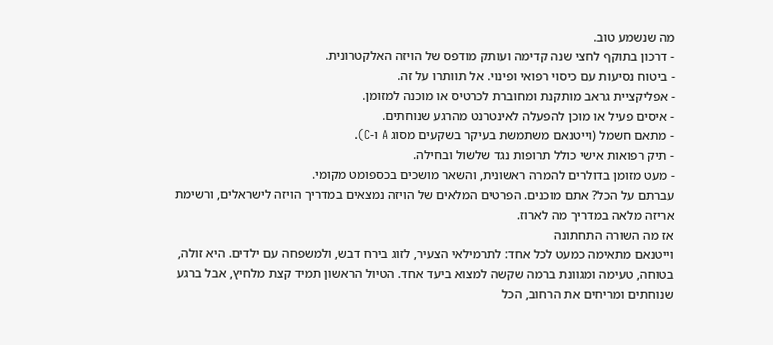מה שנשמע טוב.
- דרכון בתוקף לחצי שנה קדימה ועותק מודפס של הויזה האלקטרונית.
- ביטוח נסיעות עם כיסוי רפואי ופינוי. אל תוותרו על זה.
- אפליקציית גראב מותקנת ומחוברת לכרטיס או מוכנה למזומן.
- איסים פעיל או מוכן להפעלה לאינטרנט מהרגע שנוחתים.
- מתאם חשמל (וייטנאם משתמשת בעיקר בשקעים מסוג A ו-C).
- תיק רפואות אישי כולל תרופות נגד שלשול ובחילה.
- מעט מזומן בדולרים להמרה ראשונית, והשאר מושכים בכספומט מקומי.
עברתם על הכל? אתם מוכנים. הפרטים המלאים של הויזה נמצאים במדריך הויזה לישראלים, ורשימת אריזה מלאה במדריך מה לארוז.
אז מה השורה התחתונה
וייטנאם מתאימה כמעט לכל אחד: לתרמילאי הצעיר, לזוג בירח דבש, ולמשפחה עם ילדים. היא זולה, בטוחה, טעימה ומגוונת ברמה שקשה למצוא ביעד אחד. הטיול הראשון תמיד קצת מלחיץ, אבל ברגע שנוחתים ומריחים את הרחוב, הכל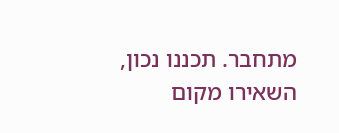מתחבר. תכננו נכון, השאירו מקום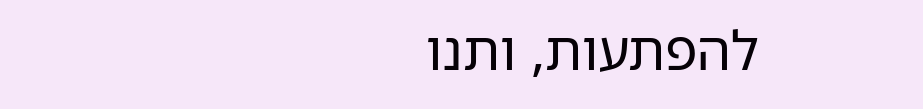להפתעות, ותנו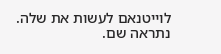לוייטנאם לעשות את שלה. נתראה שם.